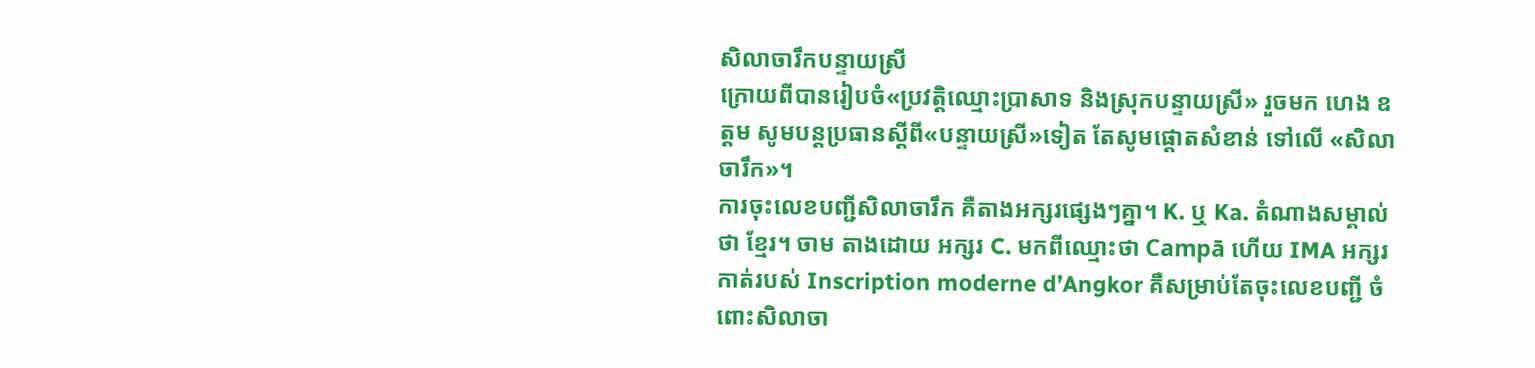សិលាចារឹកបន្ទាយស្រី
ក្រោយពីបានរៀបចំ«ប្រវត្តិឈ្មោះប្រាសាទ និងស្រុកបន្ទាយស្រី» រួចមក ហេង ឧត្តម សូមបន្តប្រធានស្តីពី«បន្ទាយស្រី»ទៀត តែសូមផ្តោតសំខាន់ ទៅលើ «សិលាចារឹក»។
ការចុះលេខបញ្ជីសិលាចារឹក គឺតាងអក្សរផ្សេងៗគ្នា។ K. ឬ Ka. តំណាងសម្គាល់ថា ខ្មែរ។ ចាម តាងដោយ អក្សរ C. មកពីឈ្មោះថា Campā ហើយ IMA អក្សរកាត់របស់ Inscription moderne d’Angkor គឺសម្រាប់តែចុះលេខបញ្ជី ចំពោះសិលាចា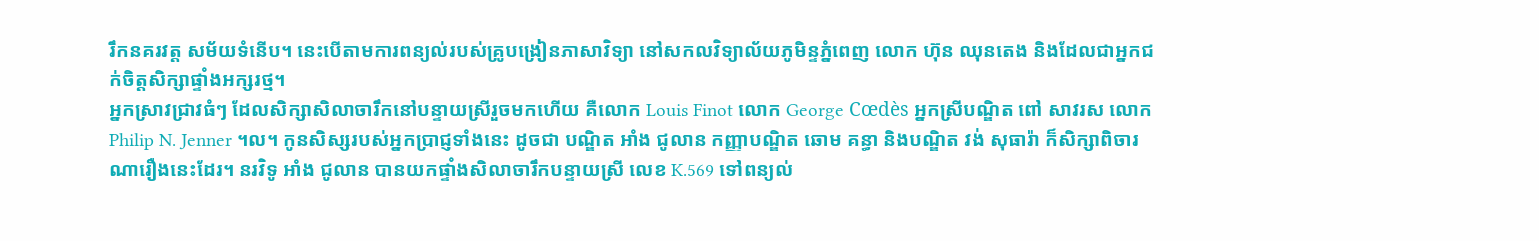រឹកនគរវត្ត សម័យទំនើប។ នេះបើតាមការពន្យល់របស់គ្រូបង្រៀនភាសាវិទ្យា នៅសកលវិទ្យាល័យភូមិន្ទភ្នំពេញ លោក ហ៊ុន ឈុនតេង និងដែលជាអ្នកជក់ចិត្តសិក្សាផ្ទាំងអក្សរថ្ម។
អ្នកស្រាវជ្រាវធំៗ ដែលសិក្សាសិលាចារឹកនៅបន្ទាយស្រីរួចមកហើយ គឺលោក Louis Finot លោក George Cœdès អ្នកស្រីបណ្ឌិត ពៅ សាវរស លោក Philip N. Jenner ។ល។ កូនសិស្សរបស់អ្នកប្រាជ្ញទាំងនេះ ដូចជា បណ្ឌិត អាំង ជូលាន កញ្ញាបណ្ឌិត ឆោម គន្ធា និងបណ្ឌិត វង់ សុធារ៉ា ក៏សិក្សាពិចារណារឿងនេះដែរ។ នរវិទូ អាំង ជូលាន បានយកផ្ទាំងសិលាចារឹកបន្ទាយស្រី លេខ K.569 ទៅពន្យល់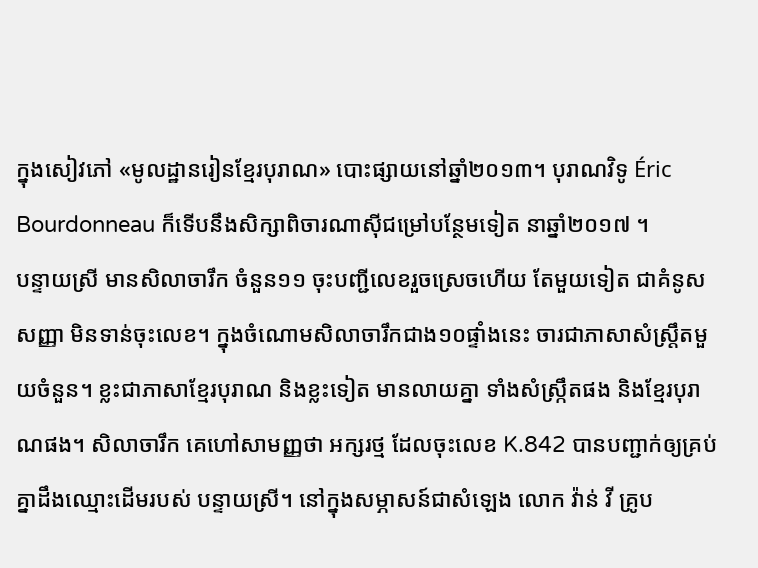ក្នុងសៀវភៅ «មូលដ្ឋានរៀនខ្មែរបុរាណ» បោះផ្សាយនៅឆ្នាំ២០១៣។ បុរាណវិទូ Éric Bourdonneau ក៏ទើបនឹងសិក្សាពិចារណាស៊ីជម្រៅបន្ថែមទៀត នាឆ្នាំ២០១៧ ។
បន្ទាយស្រី មានសិលាចារឹក ចំនួន១១ ចុះបញ្ជីលេខរួចស្រេចហើយ តែមួយទៀត ជាគំនូសសញ្ញា មិនទាន់ចុះលេខ។ ក្នុងចំណោមសិលាចារឹកជាង១០ផ្ទាំងនេះ ចារជាភាសាសំស្ត្រឹតមួយចំនួន។ ខ្លះជាភាសាខ្មែរបុរាណ និងខ្លះទៀត មានលាយគ្នា ទាំងសំស្ក្រឹតផង និងខ្មែរបុរាណផង។ សិលាចារឹក គេហៅសាមញ្ញថា អក្សរថ្ម ដែលចុះលេខ K.842 បានបញ្ជាក់ឲ្យគ្រប់គ្នាដឹងឈ្មោះដើមរបស់ បន្ទាយស្រី។ នៅក្នុងសម្ភាសន៍ជាសំឡេង លោក វ៉ាន់ វី គ្រូប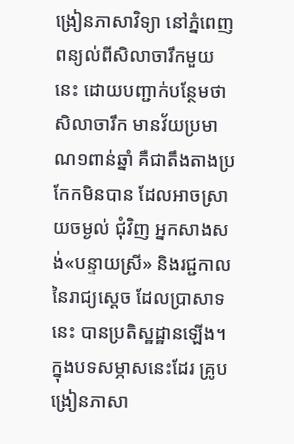ង្រៀនភាសាវិទ្យា នៅភ្នំពេញ ពន្យល់ពីសិលាចារឹកមួយនេះ ដោយបញ្ជាក់បន្ថែមថា សិលាចារឹក មានវ័យប្រមាណ១ពាន់ឆ្នាំ គឺជាតឹងតាងប្រកែកមិនបាន ដែលអាចស្រាយចម្ងល់ ជុំវិញ អ្នកសាងសង់«បន្ទាយស្រី» និងរជ្ជកាលនៃរាជ្យស្តេច ដែលប្រាសាទនេះ បានប្រតិស្ឋដ្ឋានឡើង។
ក្នុងបទសម្ភាសនេះដែរ គ្រូបង្រៀនភាសា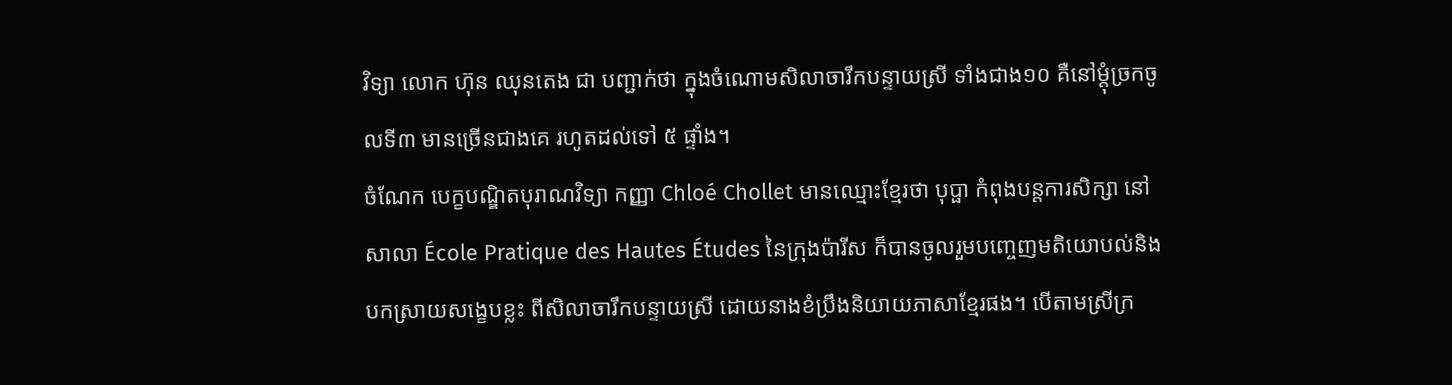វិទ្យា លោក ហ៊ុន ឈុនតេង ជា បញ្ជាក់ថា ក្នុងចំណោមសិលាចារឹកបន្ទាយស្រី ទាំងជាង១០ គឺនៅម្តុំច្រកចូលទី៣ មានច្រើនជាងគេ រហូតដល់ទៅ ៥ ផ្ទាំង។
ចំណែក បេក្ខបណ្ឌិតបុរាណវិទ្យា កញ្ញា Chloé Chollet មានឈ្មោះខ្មែរថា បុប្ផា កំពុងបន្តការសិក្សា នៅសាលា École Pratique des Hautes Études នៃក្រុងប៉ារីស ក៏បានចូលរួមបញ្ចេញមតិយោបល់និងបកស្រាយសង្ខេបខ្លះ ពីសិលាចារឹកបន្ទាយស្រី ដោយនាងខំប្រឹងនិយាយភាសាខ្មែរផង។ បើតាមស្រីក្រ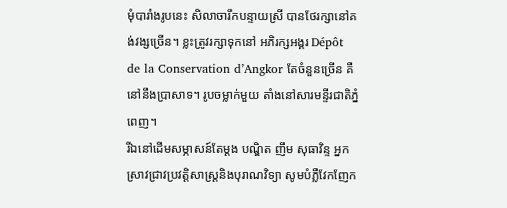មុំបារាំងរូបនេះ សិលាចារឹកបន្ទាយស្រី បានថែរក្សានៅគង់វង្សច្រើន។ ខ្លះត្រូវរក្សាទុកនៅ អភិរក្សអង្គរ Dépôt de la Conservation d’Angkor តែចំនួនច្រើន គឺនៅនឹងប្រាសាទ។ រូបចម្លាក់មួយ តាំងនៅសារមន្ទីរជាតិភ្នំពេញ។
រីឯនៅដើមសម្ភាសន៍តែម្តង បណ្ឌិត ញឹម សុធាវិន្ទ អ្នកស្រាវជ្រាវប្រវត្តិសាស្ត្រនិងបុរាណវិទ្យា សូមបំភ្លឺវែកញែក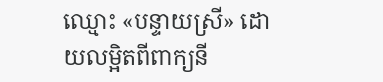ឈ្មោះ «បន្ទាយស្រី» ដោយលម្អិតពីពាក្យនី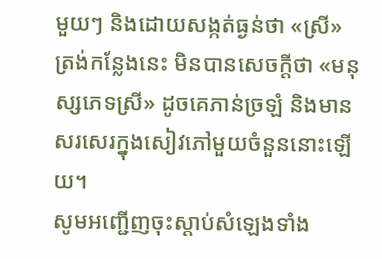មួយៗ និងដោយសង្កត់ធ្ងន់ថា «ស្រី» ត្រង់កន្លែងនេះ មិនបានសេចក្តីថា «មនុស្សភេទស្រី» ដូចគេភាន់ច្រឡំ និងមានសរសេរក្នុងសៀវភៅមួយចំនួននោះឡើយ។
សូមអញ្ជើញចុះស្តាប់សំឡេងទាំង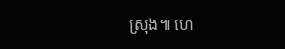ស្រុង៕ ហេ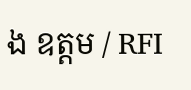ង ឧត្តម / RFI